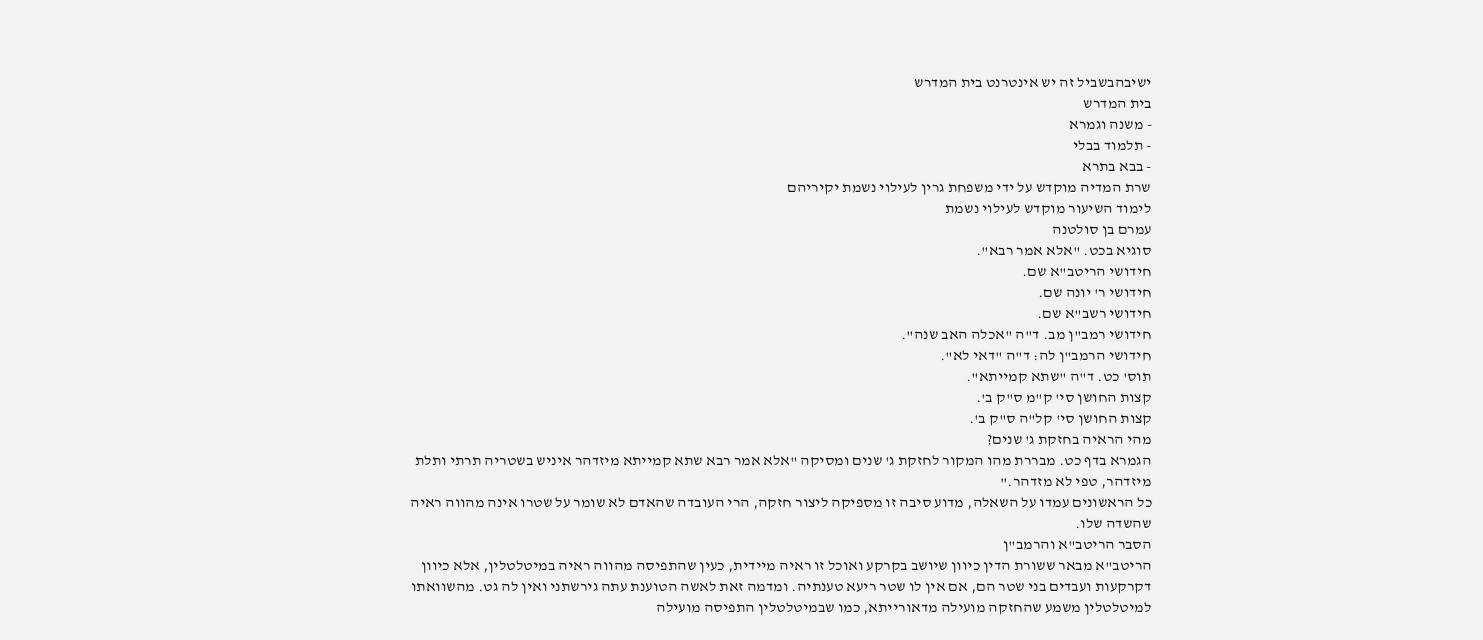ישיבהבשביל זה יש אינטרנט בית המדרש
בית המדרש
- משנה וגמרא
- תלמוד בבלי
- בבא בתרא
שרת המדיה מוקדש על ידי משפחת גרין לעילוי נשמת יקיריהם
לימוד השיעור מוקדש לעילוי נשמת
עמרם בן סולטנה
סוגיא בכט. "אלא אמר רבא".
חידושי הריטב"א שם.
חידושי ר' יונה שם.
חידושי רשב"א שם.
חידושי רמב"ן מב. ד"ה "אכלה האב שנה".
חידושי הרמב"ן לה: ד"ה "דאי לא".
תוס' כט. ד"ה "שתא קמייתא".
קצות החושן סי' ק"מ ס"ק ב'.
קצות החושן סי' קל"ה ס"ק ב'.
מהי הראיה בחזקת ג' שנים?
הגמרא בדף כט. מבררת מהו המקור לחזקת ג' שנים ומסיקה "אלא אמר רבא שתא קמייתא מיזדהר איניש בשטריה תרתי ותלת מיזדהר, טפי לא מזדהר."
כל הראשונים עמדו על השאלה, מדוע סיבה זו מספיקה ליצור חזקה, הרי העובדה שהאדם לא שומר על שטרו אינה מהווה ראיה שהשדה שלו.
הסבר הריטב"א והרמב"ן
הריטב"א מבאר ששורת הדין כיוון שיושב בקרקע ואוכל זו ראיה מיידית, כעין שהתפיסה מהווה ראיה במיטלטלין, אלא כיוון דקרקעות ועבדים בני שטר הם, אם אין לו שטר ריעא טענתיה. ומדמה זאת לאשה הטוענת עתה גירשתני ואין לה גט. מהשוואתו למיטלטלין משמע שהחזקה מועילה מדאורייתא, כמו שבמיטלטלין התפיסה מועילה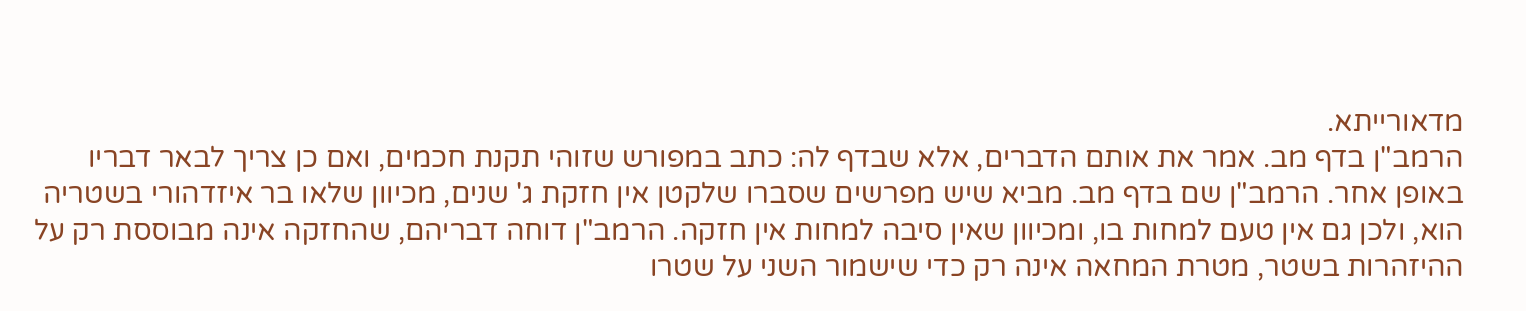מדאורייתא.
הרמב"ן בדף מב. אמר את אותם הדברים, אלא שבדף לה: כתב במפורש שזוהי תקנת חכמים, ואם כן צריך לבאר דבריו באופן אחר. הרמב"ן שם בדף מב. מביא שיש מפרשים שסברו שלקטן אין חזקת ג' שנים, מכיוון שלאו בר איזדהורי בשטריה הוא, ולכן גם אין טעם למחות בו, ומכיוון שאין סיבה למחות אין חזקה. הרמב"ן דוחה דבריהם, שהחזקה אינה מבוססת רק על ההיזהרות בשטר, מטרת המחאה אינה רק כדי שישמור השני על שטרו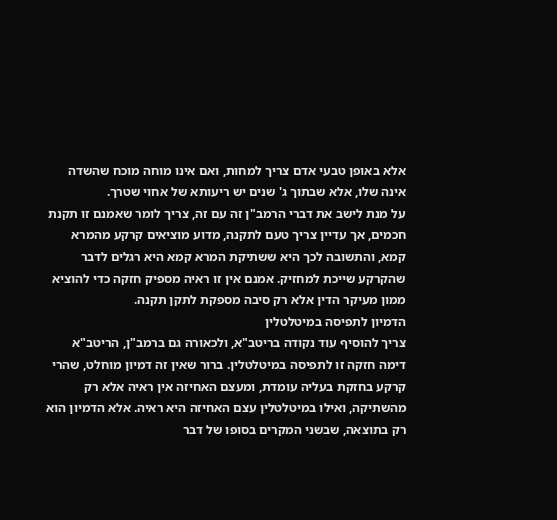אלא באופן טבעי אדם צריך למחות, ואם אינו מוחה מוכח שהשדה אינה שלו, אלא שבתוך ג' שנים יש ריעותא של אחוי שטרך.
על מנת לישב את דברי הרמב"ן זה עם זה, צריך לומר שאמנם זו תקנת חכמים, אך עדיין צריך טעם לתקנה, מדוע מוציאים קרקע מהמרא קמא, והתשובה לכך היא ששתיקת המרא קמא היא רגלים לדבר שהקרקע שייכת למחזיק. אמנם אין זו ראיה מספיק חזקה כדי להוציא ממון מעיקר הדין אלא רק סיבה מספקת לתקן תקנה.
הדמיון לתפיסה במיטלטלין
צריך להוסיף עוד נקודה בריטב"א, ולכאורה גם ברמב"ן, הריטב"א דימה חזקה זו לתפיסה במיטלטלין. ברור שאין זה דמיון מוחלט, שהרי קרקע בחזקת בעליה עומדת, ומעצם האחיזה אין ראיה אלא רק מהשתיקה, ואילו במיטלטלין עצם האחיזה היא ראיה. אלא הדמיון הוא רק בתוצאה, שבשני המקרים בסופו של דבר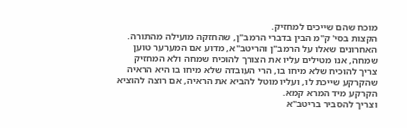מוכח שהם שייכים למחזיק.
הקצות בסי' ק"מ הבין בדברי הרמב"ן, שהחזקה מועילה מהתורה.
האחרונים שאלו על הרמב"ן והריטב"א, מדוע אם המערער טוען שמחה, אנו מטילים עליו את הצורך להוכיח שמחה ולא המחזיק צריך להוכיח שלא מיחו בו, הרי העובדה שלא מיחו בו היא הראיה שהקרקע שייכת לו, ועליו מוטל להביא את הראיה, אם רוצה להוציא הקרקע מיד המרא קמא.
וצריך להסביר בריטב"א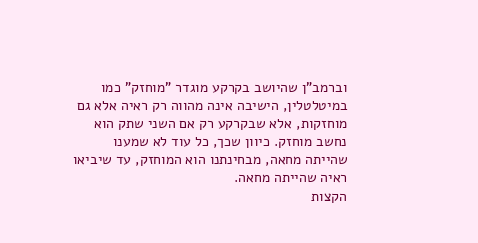וברמב"ן שהיושב בקרקע מוגדר "מוחזק" כמו במיטלטלין, הישיבה אינה מהווה רק ראיה אלא גם מוחזקות, אלא שבקרקע רק אם השני שתק הוא נחשב מוחזק. כיוון שכך, כל עוד לא שמענו שהייתה מחאה, מבחינתנו הוא המוחזק, עד שיביאו ראיה שהייתה מחאה.
הקצות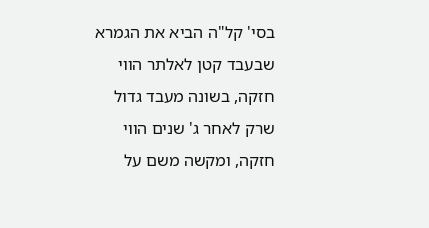בסי' קל"ה הביא את הגמרא שבעבד קטן לאלתר הווי חזקה, בשונה מעבד גדול שרק לאחר ג' שנים הווי חזקה, ומקשה משם על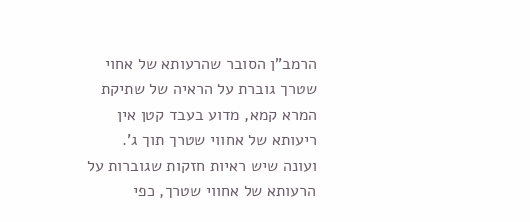הרמב"ן הסובר שהרעותא של אחוי שטרך גוברת על הראיה של שתיקת המרא קמא, מדוע בעבד קטן אין ריעותא של אחווי שטרך תוך ג'. ועונה שיש ראיות חזקות שגוברות על הרעותא של אחווי שטרך, כפי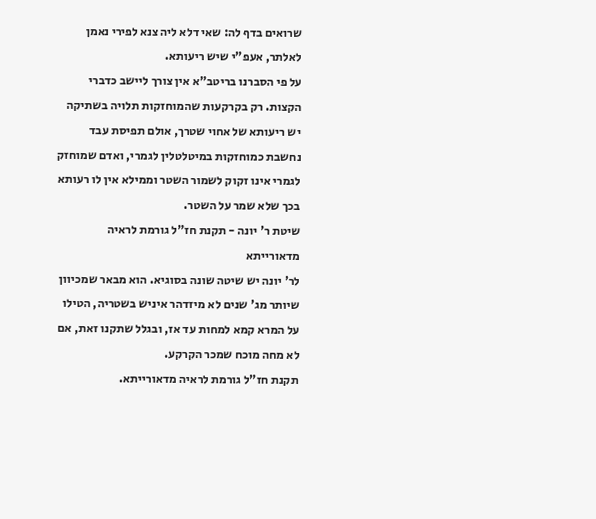שרואים בדף לה: שאי דלא ליה צנא לפירי נאמן לאלתר, אעפ"י שיש ריעותא.
על פי הסברנו בריטב"א אין צורך ליישב כדברי הקצות. רק בקרקעות שהמוחזקות תלויה בשתיקה יש ריעותא של אחוי שטרך, אולם תפיסת עבד נחשבת כמוחזקות במיטלטלין לגמרי, ואדם שמוחזק לגמרי אינו זקוק לשמור השטר וממילא אין לו רעותא בכך שלא שמר על השטר.
שיטת ר' יונה - תקנת חז"ל גורמת לראיה מדאורייתא
לר' יונה יש שיטה שונה בסוגיא. הוא מבאר שמכיוון שיותר מג' שנים לא מיזדהר איניש בשטריה, הטילו על המרא קמא למחות עד אז, ובגלל שתקנו זאת, אם לא מחה מוכח שמכר הקרקע.
תקנת חז"ל גורמת לראיה מדאורייתא.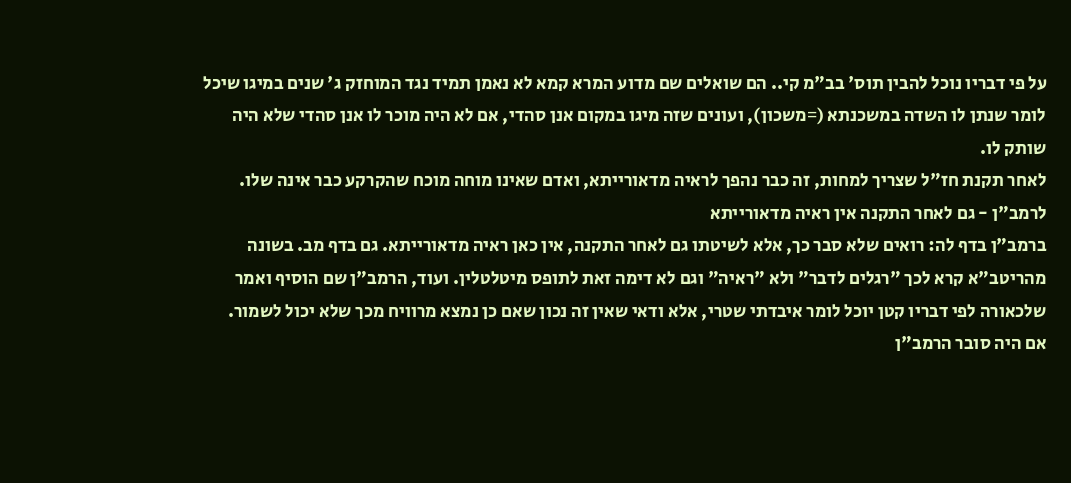על פי דבריו נוכל להבין תוס' בב"מ קי.. הם שואלים שם מדוע המרא קמא לא נאמן תמיד נגד המוחזק ג' שנים במיגו שיכל לומר שנתן לו השדה במשכנתא (=משכון), ועונים שזה מיגו במקום אנן סהדי, אם לא היה מוכר לו אנן סהדי שלא היה שותק לו.
לאחר תקנת חז"ל שצריך למחות, זה כבר נהפך לראיה מדאורייתא, ואדם שאינו מוחה מוכח שהקרקע כבר אינה שלו.
לרמב"ן - גם לאחר התקנה אין ראיה מדאורייתא
ברמב"ן בדף לה: רואים שלא סבר כך, אלא לשיטתו גם לאחר התקנה, אין כאן ראיה מדאורייתא. גם בדף מב. בשונה מהריטב"א קרא לכך "רגלים לדבר" ולא "ראיה" וגם לא דימה זאת לתופס מיטלטלין. ועוד, הרמב"ן שם הוסיף ואמר שלכאורה לפי דבריו קטן יוכל לומר איבדתי שטרי, אלא ודאי שאין זה נכון שאם כן נמצא מרוויח מכך שלא יכול לשמור.
אם היה סובר הרמב"ן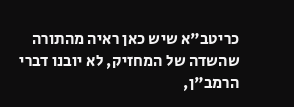כריטב"א שיש כאן ראיה מהתורה שהשדה של המחזיק, לא יובנו דברי הרמב"ן,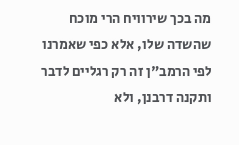מה בכך שירוויח הרי מוכח שהשדה שלו, אלא כפי שאמרנו לפי הרמב"ן זה רק רגליים לדבר ותקנה דרבנן, ולא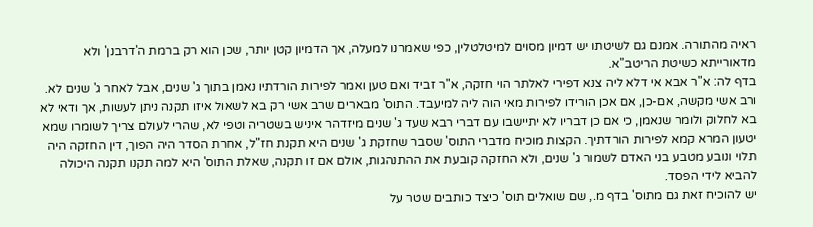ראיה מהתורה. אמנם גם לשיטתו יש דמיון מסוים למיטלטלין, כפי שאמרנו למעלה, אך הדמיון קטן יותר, שכן הוא רק ברמת ה'דרבנן' ולא מדאורייתא כשיטת הריטב"א.
בדף לה: א"ר אבא אי דלא ליה צנא דפירי לאלתר הוי חזקה, א"ר זביד ואם טען ואמר לפירות הורדתיו נאמן בתוך ג' שנים, אבל לאחר ג' שנים לא. ורב אשי מקשה, אם-כן, אם אכן הורידו לפירות מאי הוה ליה למיעבד. התוס' מבארים שרב אשי רק בא לשאול איזו תקנה ניתן לעשות, אך ודאי לא בא לחלוק ולומר שנאמן, כי אם כן דבריו לא יתיישבו עם דברי רבא שעד ג' שנים מיזדהר איניש בשטריה וטפי לא, שהרי לעולם צריך לשומרו שמא יטעון המרא קמא לפירות הורדתיך. הקצות מוכיח מדברי התוס' שסבר שחזקת ג' שנים היא תקנת חז"ל, אחרת הסדר היה הפוך, דין החזקה היה תלוי ונובע מטבע בני האדם לשמור ג' שנים, ולא החזקה קובעת את ההתנהגות, אולם אם זו תקנה, שאלת התוס' היא למה תקנו תקנה היכולה להביא לידי הפסד.
יש להוכיח זאת גם מתוס' בדף מ., שם שואלים תוס' כיצד כותבים שטר על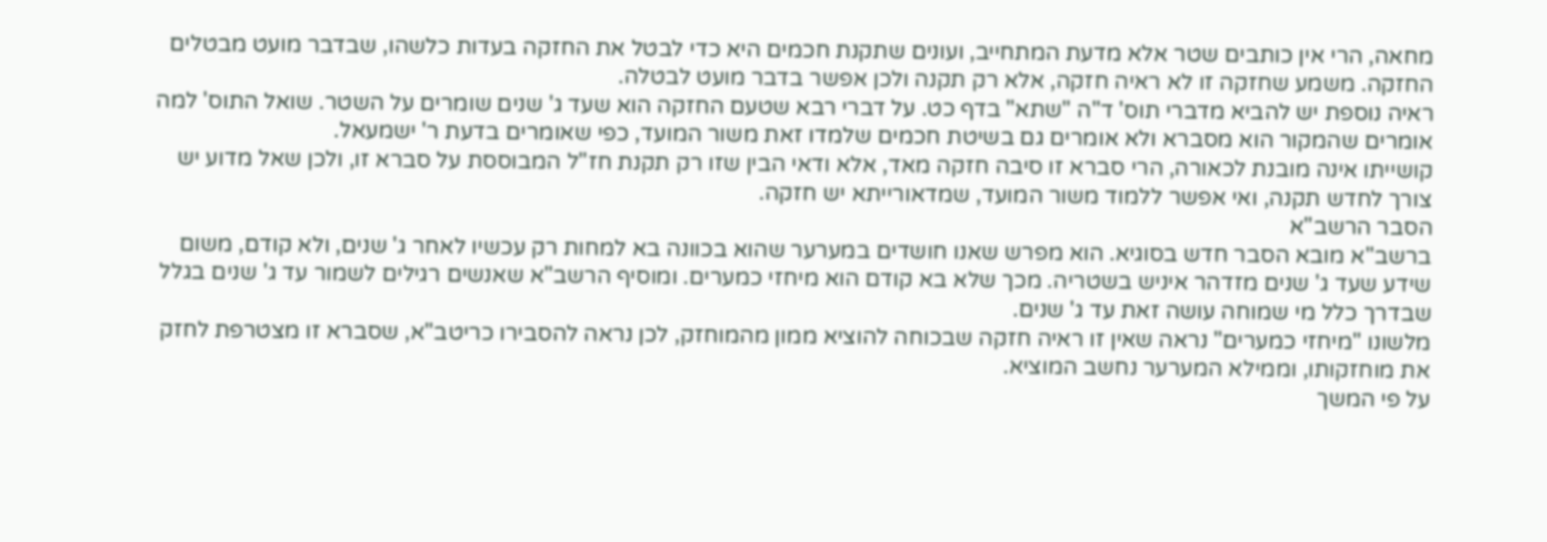מחאה, הרי אין כותבים שטר אלא מדעת המתחייב, ועונים שתקנת חכמים היא כדי לבטל את החזקה בעדות כלשהו, שבדבר מועט מבטלים החזקה. משמע שחזקה זו לא ראיה חזקה, אלא רק תקנה ולכן אפשר בדבר מועט לבטלה.
ראיה נוספת יש להביא מדברי תוס' ד"ה "שתא" בדף כט. על דברי רבא שטעם החזקה הוא שעד ג' שנים שומרים על השטר. שואל התוס' למה אומרים שהמקור הוא מסברא ולא אומרים גם בשיטת חכמים שלמדו זאת משור המועד, כפי שאומרים בדעת ר' ישמעאל.
קושייתו אינה מובנת לכאורה, הרי סברא זו סיבה חזקה מאד, אלא ודאי הבין שזו רק תקנת חז"ל המבוססת על סברא זו, ולכן שאל מדוע יש צורך לחדש תקנה, ואי אפשר ללמוד משור המועד, שמדאורייתא יש חזקה.
הסבר הרשב"א
ברשב"א מובא הסבר חדש בסוגיא. הוא מפרש שאנו חושדים במערער שהוא בכוונה בא למחות רק עכשיו לאחר ג' שנים, ולא קודם, משום שידע שעד ג' שנים מזדהר איניש בשטריה. מכך שלא בא קודם הוא מיחזי כמערים. ומוסיף הרשב"א שאנשים רגילים לשמור עד ג' שנים בגלל שבדרך כלל מי שמוחה עושה זאת עד ג' שנים.
מלשונו "מיחזי כמערים" נראה שאין זו ראיה חזקה שבכוחה להוציא ממון מהמוחזק, לכן נראה להסבירו כריטב"א, שסברא זו מצטרפת לחזק את מוחזקותו, וממילא המערער נחשב המוציא.
על פי המשך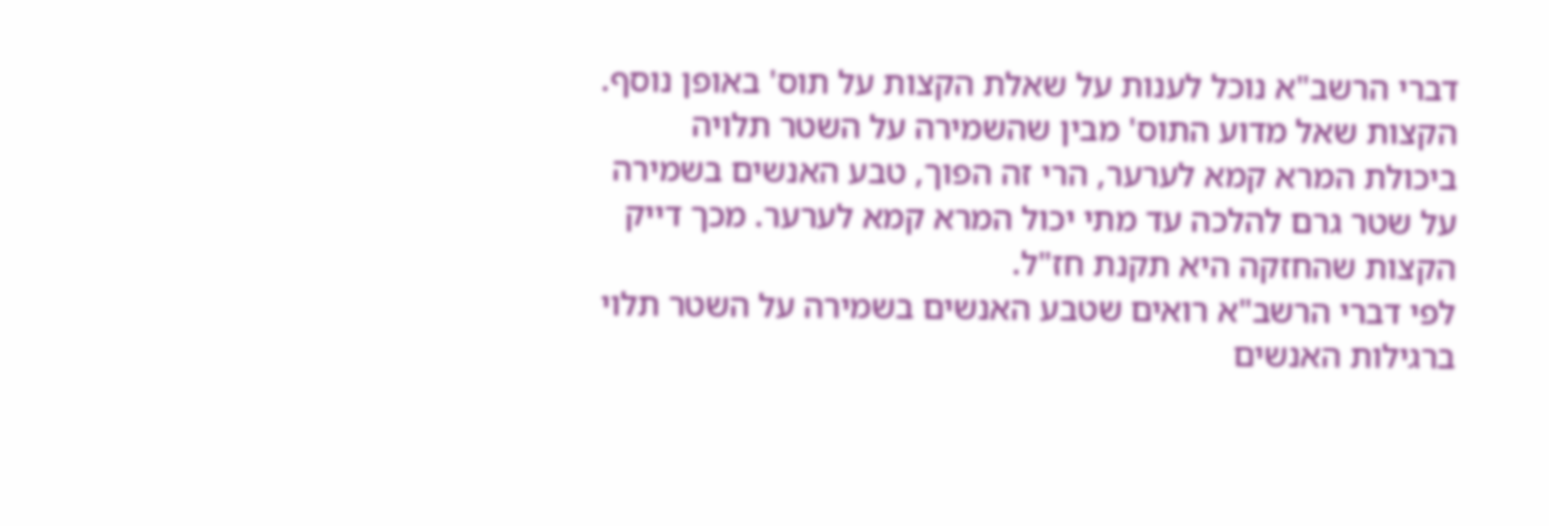דברי הרשב"א נוכל לענות על שאלת הקצות על תוס' באופן נוסף.
הקצות שאל מדוע התוס' מבין שהשמירה על השטר תלויה ביכולת המרא קמא לערער, הרי זה הפוך, טבע האנשים בשמירה על שטר גרם להלכה עד מתי יכול המרא קמא לערער. מכך דייק הקצות שהחזקה היא תקנת חז"ל.
לפי דברי הרשב"א רואים שטבע האנשים בשמירה על השטר תלוי ברגילות האנשים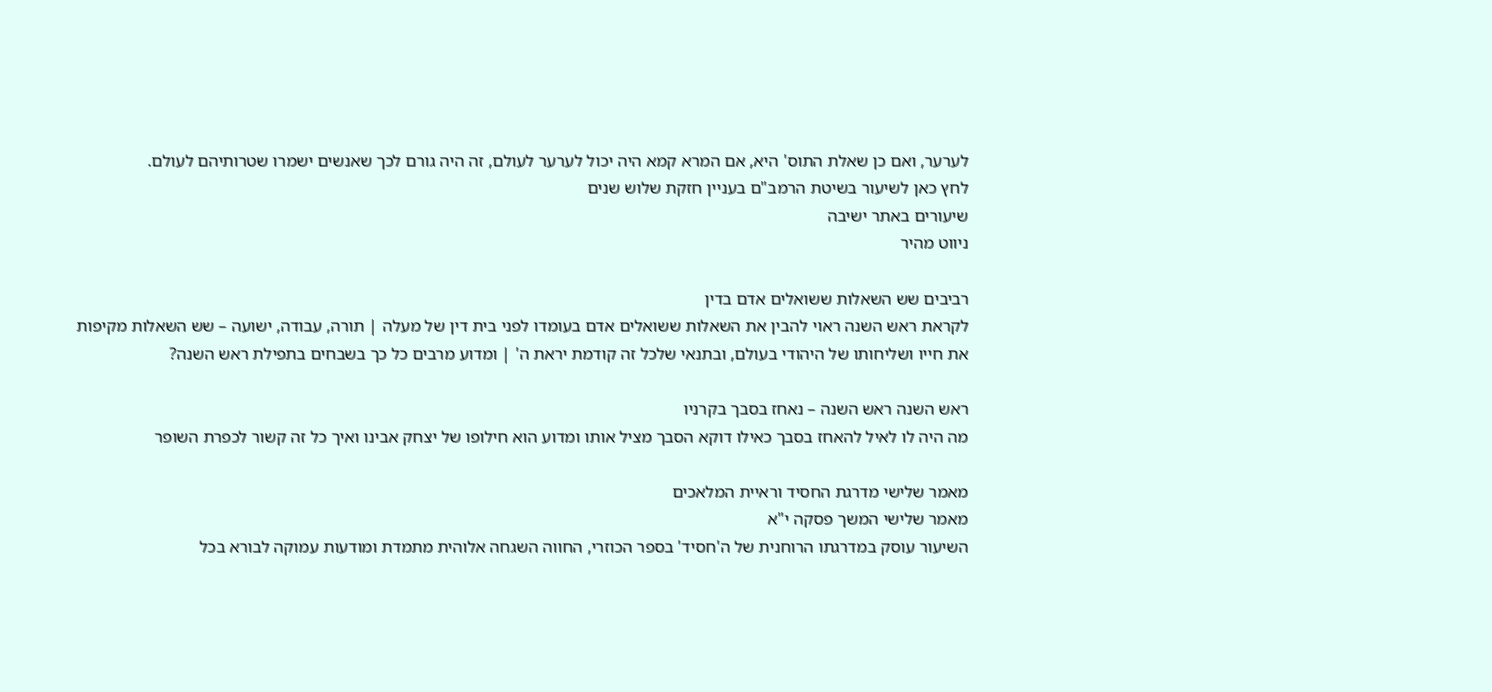לערער, ואם כן שאלת התוס' היא, אם המרא קמא היה יכול לערער לעולם, זה היה גורם לכך שאנשים ישמרו שטרותיהם לעולם.
לחץ כאן לשיעור בשיטת הרמב"ם בעניין חזקת שלוש שנים
שיעורים באתר ישיבה
ניווט מהיר

רביבים שש השאלות ששואלים אדם בדין
לקראת ראש השנה ראוי להבין את השאלות ששואלים אדם בעומדו לפני בית דין של מעלה | תורה, עבודה, ישועה – שש השאלות מקיפות את חייו ושליחותו של היהודי בעולם, ובתנאי שלכל זה קודמת יראת ה' | ומדוע מרבים כל כך בשבחים בתפילת ראש השנה?

ראש השנה ראש השנה – נאחז בסבך בקרניו
מה היה לו לאיל להאחז בסבך כאילו דוקא הסבך מציל אותו ומדוע הוא חילופו של יצחק אבינו ואיך כל זה קשור לכפרת השופר

מאמר שלישי מדרגת החסיד וראיית המלאכים
מאמר שלישי המשך פסקה י"א
השיעור עוסק במדרגתו הרוחנית של ה'חסיד' בספר הכוזרי, החווה השגחה אלוהית מתמדת ומודעות עמוקה לבורא בכל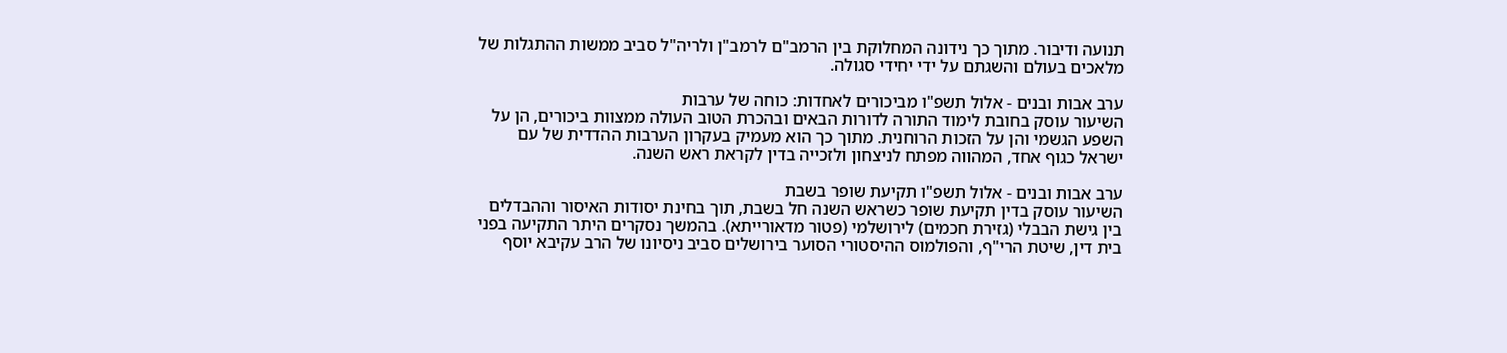תנועה ודיבור. מתוך כך נידונה המחלוקת בין הרמב"ם לרמב"ן ולריה"ל סביב ממשות ההתגלות של מלאכים בעולם והשגתם על ידי יחידי סגולה.

ערב אבות ובנים - אלול תשפ"ו מביכורים לאחדות: כוחה של ערבות
השיעור עוסק בחובת לימוד התורה לדורות הבאים ובהכרת הטוב העולה ממצוות ביכורים, הן על השפע הגשמי והן על הזכות הרוחנית. מתוך כך הוא מעמיק בעקרון הערבות ההדדית של עם ישראל כגוף אחד, המהווה מפתח לניצחון ולזכייה בדין לקראת ראש השנה.

ערב אבות ובנים - אלול תשפ"ו תקיעת שופר בשבת
השיעור עוסק בדין תקיעת שופר כשראש השנה חל בשבת, תוך בחינת יסודות האיסור וההבדלים בין גישת הבבלי (גזירת חכמים) לירושלמי (פטור מדאורייתא). בהמשך נסקרים היתר התקיעה בפני בית דין, שיטת הרי"ף, והפולמוס ההיסטורי הסוער בירושלים סביב ניסיונו של הרב עקיבא יוסף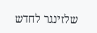שלזינגר לחדש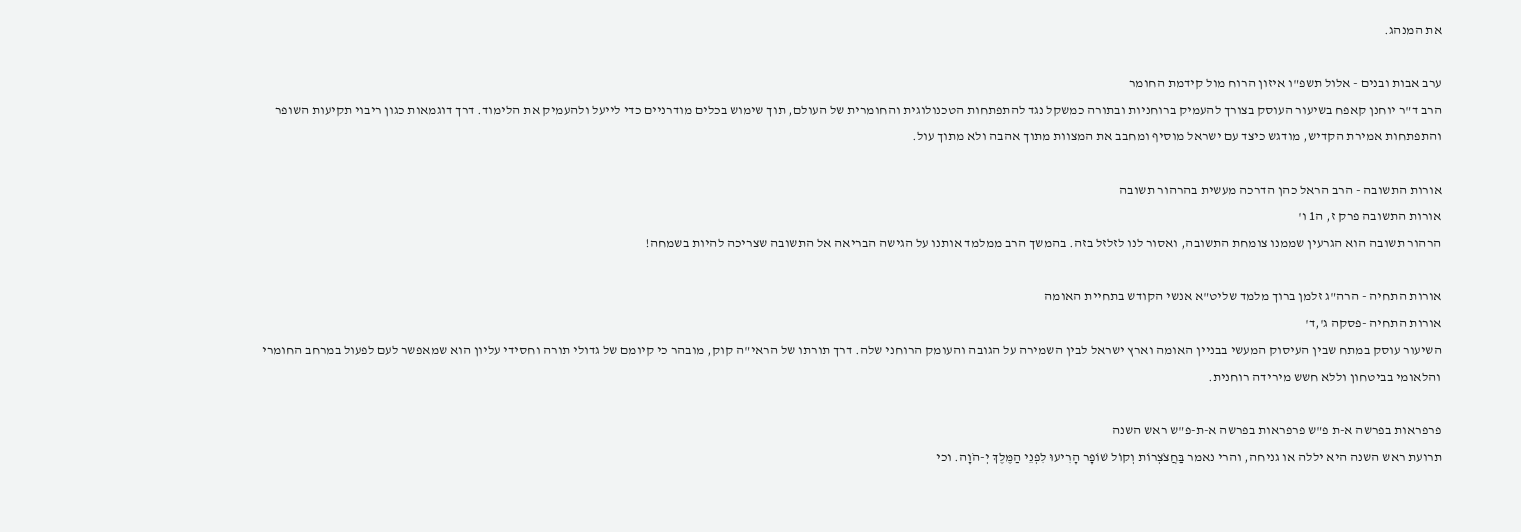את המנהג.

ערב אבות ובנים - אלול תשפ"ו איזון הרוח מול קידמת החומר
הרב ד"ר יוחנן קאפח בשיעור העוסק בצורך להעמיק ברוחניות ובתורה כמשקל נגד להתפתחות הטכנולוגית והחומרית של העולם, תוך שימוש בכלים מודרניים כדי לייעל ולהעמיק את הלימוד. דרך דוגמאות כגון ריבוי תקיעות השופר והתפתחות אמירת הקדיש, מודגש כיצד עם ישראל מוסיף ומחבב את המצוות מתוך אהבה ולא מתוך עול.

אורות התשובה - הרב הראל כהן הדרכה מעשית בהרהור תשובה
אורות התשובה פרק ז, ה1 ו'
הרהור תשובה הוא הגרעין שממנו צומחת התשובה, ואסור לנו לזלזל בזה. בהמשך הרב ממלמד אותנו על הגישה הבריאה אל התשובה שצריכה להיות בשמחה!

אורות התחיה - הרה"ג זלמן ברוך מלמד שליט"א אנשי הקודש בתחיית האומה
אורות התחיה -פסקה ג',ד'
השיעור עוסק במתח שבין העיסוק המעשי בבניין האומה וארץ ישראל לבין השמירה על הגובה והעומק הרוחני שלה. דרך תורתו של הראי"ה קוק, מובהר כי קיומם של גדולי תורה וחסידי עליון הוא שמאפשר לעם לפעול במרחב החומרי והלאומי בביטחון וללא חשש מירידה רוחנית.

פרפראות בפרשה א-ת פ"ש פרפראות בפרשה א-ת-פ"ש ראש השנה
תרועת ראש השנה היא יללה או גניחה, והרי נאמר בַּחֲצֹצְרוֹת וְקוֹל שׁוֹפָר הָרִיעוּ לִפְנֵי הַמֶּלֶךְ יְ-הֹוָה. וכי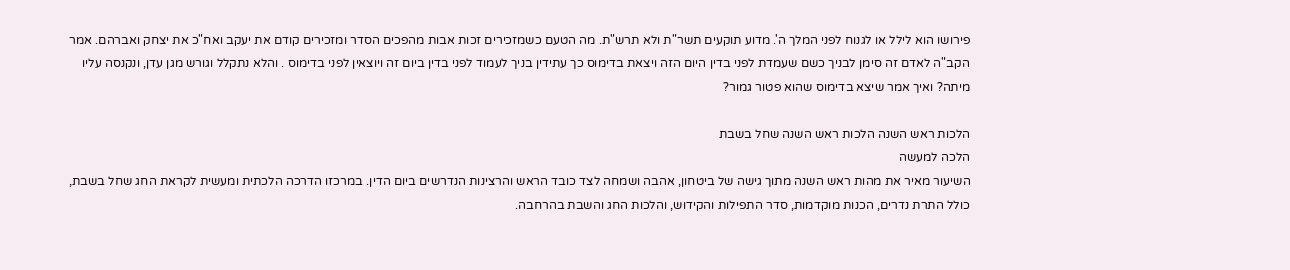פירושו הוא לילל או לגנוח לפני המלך ה'. מדוע תוקעים תשר"ת ולא תרש"ת. מה הטעם כשמזכירים זכות אבות מהפכים הסדר ומזכירים קודם את יעקב ואח"כ את יצחק ואברהם. אמר הקב"ה לאדם זה סימן לבניך כשם שעמדת לפני בדין היום הזה ויצאת בדימוס כך עתידין בניך לעמוד לפני בדין ביום זה ויוצאין לפני בדימוס . והלא נתקלל וגורש מגן עדן, ונקנסה עליו מיתה? ואיך אמר שיצא בדימוס שהוא פטור גמור?

הלכות ראש השנה הלכות ראש השנה שחל בשבת
הלכה למעשה
השיעור מאיר את מהות ראש השנה מתוך גישה של ביטחון, אהבה ושמחה לצד כובד הראש והרצינות הנדרשים ביום הדין. במרכזו הדרכה הלכתית ומעשית לקראת החג שחל בשבת, כולל התרת נדרים, הכנות מוקדמות, סדר התפילות והקידוש, והלכות החג והשבת בהרחבה.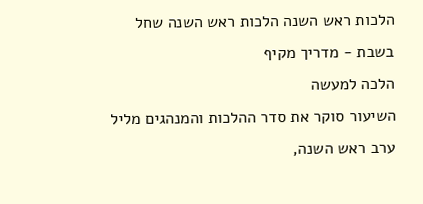הלכות ראש השנה הלכות ראש השנה שחל בשבת - מדריך מקיף
הלכה למעשה
השיעור סוקר את סדר ההלכות והמנהגים מליל ערב ראש השנה,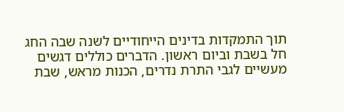תוך התמקדות בדינים הייחודיים לשנה שבה החג חל בשבת וביום ראשון. הדברים כוללים דגשים מעשיים לגבי התרת נדרים, הכנות מראש, שבת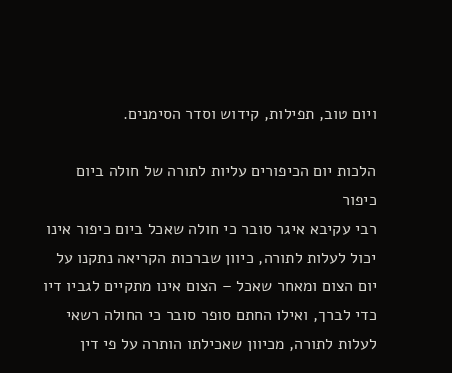ויום טוב, תפילות, קידוש וסדר הסימנים.

הלכות יום הכיפורים עליות לתורה של חולה ביום כיפור
רבי עקיבא איגר סובר כי חולה שאכל ביום כיפור אינו יכול לעלות לתורה, כיוון שברכות הקריאה נתקנו על יום הצום ומאחר שאכל – הצום אינו מתקיים לגביו דיו כדי לברך, ואילו החתם סופר סובר כי החולה רשאי לעלות לתורה, מכיוון שאכילתו הותרה על פי דין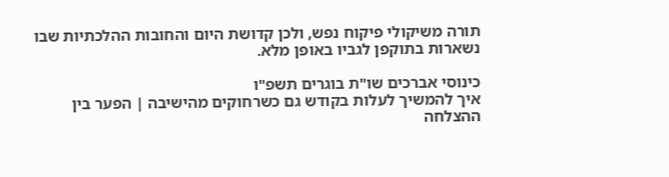תורה משיקולי פיקוח נפש, ולכן קדושת היום והחובות ההלכתיות שבו נשארות בתוקפן לגביו באופן מלא.

כינוסי אברכים שו"ת בוגרים תשפ"ו
איך להמשיך לעלות בקודש גם כשרחוקים מהישיבה | הפער בין ההצלחה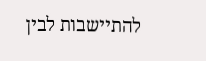להתיישבות לבין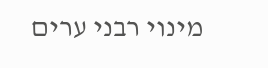מינוי רבני ערים